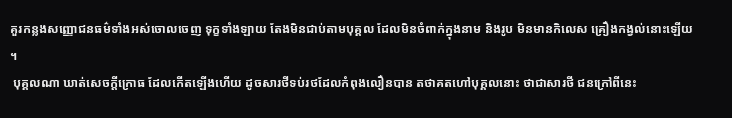គួរកន្លងសញ្ញោជនធម៌ទាំងអស់ចោលចេញ ទុក្ខទាំងឡាយ តែងមិនជាប់តាមបុគ្គល ដែលមិនចំពាក់ក្នុងនាម និងរូប មិនមានកិលេស គ្រឿងកង្វល់នោះឡើយ។
 បុគ្គលណា ឃាត់សេចក្តីក្រោធ ដែលកើតឡើងហើយ ដូចសារថីទប់រថដែលកំពុងលឿនបាន តថាគតហៅបុគ្គលនោះ ថាជាសារថី ជនក្រៅពីនេះ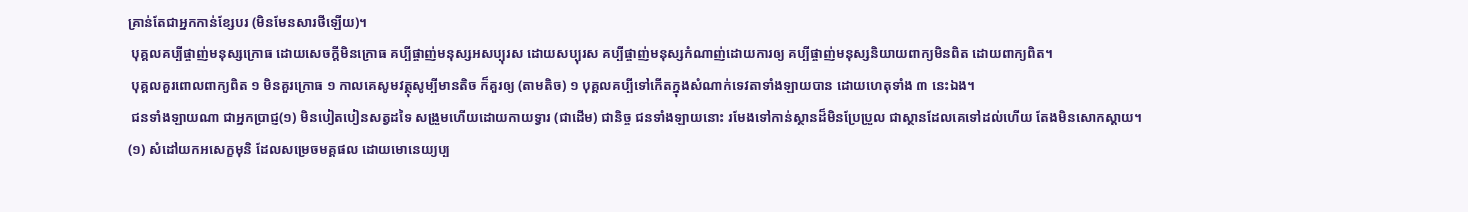គ្រាន់តែជាអ្នកកាន់ខ្សែបរ (មិនមែនសារថីឡើយ)។
 បុគ្គលគប្បីផ្ចាញ់មនុស្សក្រោធ ដោយសេចក្តីមិនក្រោធ គប្បីផ្ចាញ់មនុស្សអសប្បុរស ដោយសប្បុរស គប្បីផ្ចាញ់មនុស្សកំណាញ់ដោយការឲ្យ គប្បីផ្ចាញ់មនុស្សនិយាយពាក្យមិនពិត ដោយពាក្យពិត។
 បុគ្គលគួរពោលពាក្យពិត ១ មិនគួរក្រោធ ១ កាលគេសូមវត្ថុសូម្បីមានតិច ក៏គួរឲ្យ (តាមតិច) ១ បុគ្គលគប្បីទៅកើតក្នុងសំណាក់ទេវតាទាំងឡាយបាន ដោយហេតុទាំង ៣ នេះឯង។
 ជនទាំងឡាយណា ជាអ្នកប្រាជ្ញ(១) មិនបៀតបៀនសត្វដទៃ សង្រួមហើយដោយកាយទ្វារ (ជាដើម) ជានិច្ច ជនទាំងឡាយនោះ រមែងទៅកាន់ស្ថានដ៏មិនប្រែប្រួល ជាស្ថានដែលគេទៅដល់ហើយ តែងមិនសោកស្តាយ។
(១) សំដៅយកអសេក្ខមុនិ ដែលសម្រេចមគ្គផល ដោយមោនេយ្យប្ប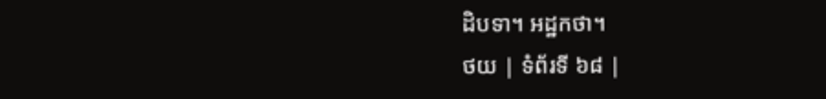ដិបទា។ អដ្ឋកថា។
ថយ | ទំព័រទី ៦៨ |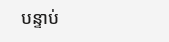បន្ទាប់